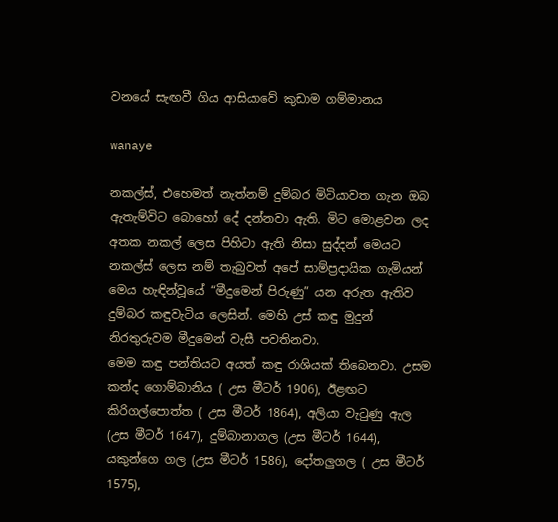වනයේ සැඟවී ගිය ආසියාවේ කුඩාම ගම්මානය

wanaye

නකල්ස්, එහෙමත් නැත්නම් දුම්බර මිටියාවත ගැන ඔබ ඇතැම්විට බොහෝ දේ දන්නවා ඇති. මිට මොළවන ලද අතක නකල් ලෙස පිහිටා ඇති නිසා සුද්දන් මෙයට නකල්ස් ලෙස නම් තැබුවත් අපේ සාම්ප්‍රදායික ගැමියන් මෙය හැඳින්වූයේ “මීදුමෙන් පිරුණු” යන අරුත ඇතිව දුම්බර කඳුවැටිය ලෙසින්. මෙහි උස් කඳු මුදුන් නිරතුරුවම මීදුමෙන් වැසී පවතිනවා.
මෙම කඳු පන්තියට අයත් කඳු රාශියක් තිබෙනවා. උසම කන්ද ගොම්බානිය ( උස මීටර් 1906), ඊළඟට කිරිගල්පොත්ත ( උස මීටර් 1864), අලියා වැටුණු ඇල (උස මීටර් 1647), දුම්බානාගල (උස මීටර් 1644), යකුන්ගෙ ගල (උස මීටර් 1586), දෝතලුගල ( උස මීටර් 1575),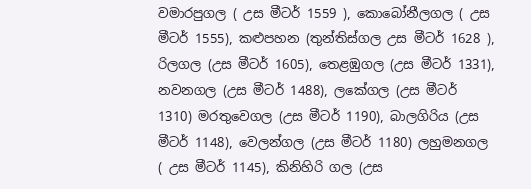වමාරපුගල ( උස මීටර් 1559 ), කොබෝනීලගල ( උස මීටර් 1555), කළුපහන (තුන්තිස්ගල උස මීටර් 1628 ), රිලගල (උස මීටර් 1605), තෙළඹුගල (උස මීටර් 1331), නවනගල (උස මීටර් 1488), ලකේගල (උස මීටර් 1310) මරතුවෙගල (උස මීටර් 1190), බාලගිරිය (උස මීටර් 1148), වෙලන්ගල (උස මීටර් 1180) ලහුමනගල ( උස මීටර් 1145), කිනිහිරි ගල (උස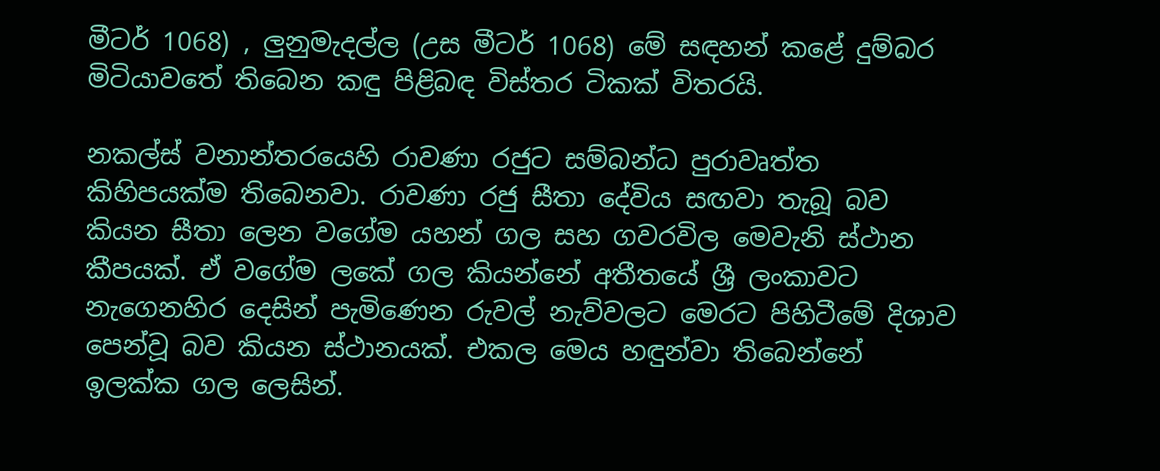මීටර් 1068) , ලුනුමැදල්ල (උස මීටර් 1068) මේ සඳහන් කළේ දුම්බර මිටියාවතේ තිබෙන කඳු පිළිබඳ විස්තර ටිකක් විතරයි.

නකල්ස් වනාන්තරයෙහි රාවණා රජුට සම්බන්ධ පුරාවෘත්ත කිහිපයක්ම තිබෙනවා. රාවණා රජු සීතා දේවිය සඟවා තැබූ බව කියන සීතා ලෙන වගේම යහන් ගල සහ ගවරවිල මෙවැනි ස්ථාන කීපයක්. ඒ වගේම ලකේ ගල කියන්නේ අතීතයේ ශ්‍රී ලංකාවට නැගෙනහිර දෙසින් පැමිණෙන රුවල් නැව්වලට මෙරට පිහිටීමේ දිශාව පෙන්වූ බව කියන ස්ථානයක්. එකල මෙය හඳුන්වා තිබෙන්නේ ඉලක්ක ගල ලෙසින්.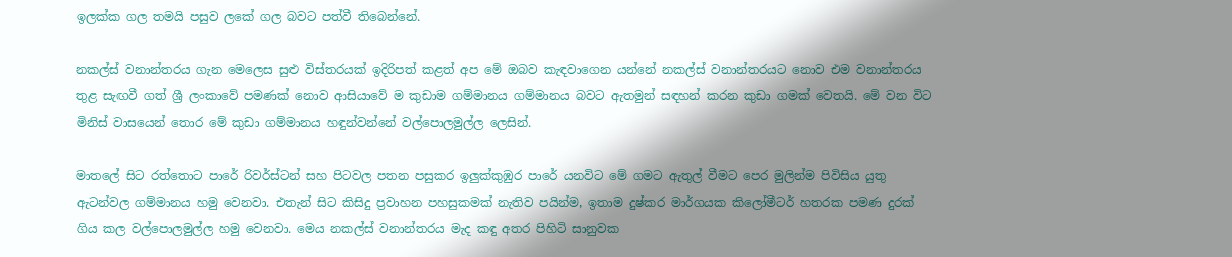ඉලක්ක ගල තමයි පසුව ලකේ ගල බවට පත්වී තිබෙන්නේ.

නකල්ස් වනාන්තරය ගැන මෙලෙස සුළු විස්තරයක් ඉදිරිපත් කළත් අප මේ ඔබව කැඳවාගෙන යන්නේ නකල්ස් වනාන්තරයට නොව එම වනාන්තරය තුළ සැඟවී ගත් ශ්‍රී ලංකාවේ පමණක් නොව ආසියාවේ ම කුඩාම ගම්මානය ගම්මානය බවට ඇතමුන් සඳහන් කරන කුඩා ගමක් වෙතයි. මේ වන විට මිනිස් වාසයෙන් තොර මේ කුඩා ගම්මානය හඳුන්වන්නේ වල්පොලමුල්ල ලෙසින්.

මාතලේ සිට රත්තොට පාරේ රිවර්ස්ටන් සහ පිටවල පතන පසුකර ඉලුක්කුඹුර පාරේ යනවිට මේ ගමට ඇතුල් වීමට පෙර මුලින්ම පිවිසිය යුතු ඇටන්වල ගම්මානය හමු වෙනවා. එතැන් සිට කිසිදු ප්‍රවාහන පහසුකමක් නැතිව පයින්ම, ඉතාම දුෂ්කර මාර්ගයක කිලෝමීටර් හතරක පමණ දුරක් ගිය කල වල්පොලමුල්ල හමු වෙනවා. මෙය නකල්ස් වනාන්තරය මැද කඳු අතර පිහිටි සානුවක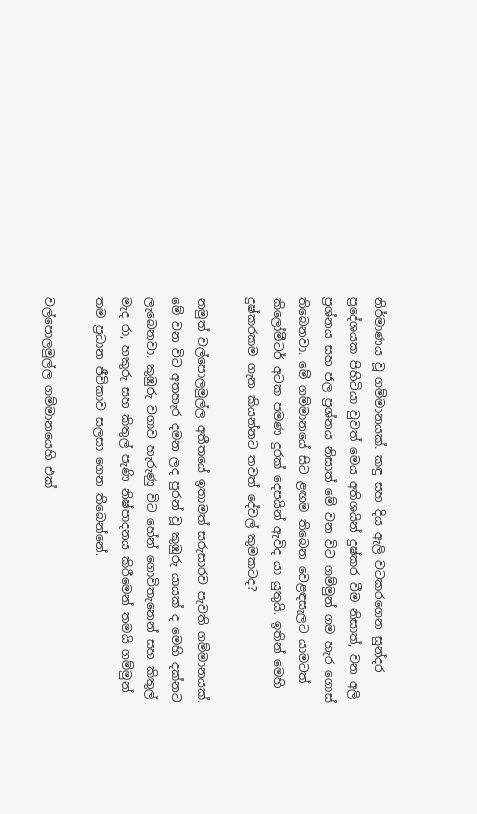නිර්මාණය වූ ගම්මානයක්. කඳු සහ දිය ඇලි වටකරගෙන සුන්දර ප්‍රදේශයක පිහිටියා වුවත් මෙය අතිශයින් දුෂ්කර වීම නිසාත්, වන අලි ප්‍රශ්නය සහ ජල ප්‍රශ්නය නිසාත් මේ වන විට ගම්මුන් ගම හැර ගොස් තිබෙනවා. මේ ගම්මානයේ සිට ළඟම තිබෙන වෙළඳසැලට යාමටත් කිලෝමීටර් අටක පමණ දුරක් දෙපයින් ඇවිද යා යුතුයි. ඉතින් මෙහි දුෂ්කරකම ගැන කියන්නට තවත් දේවල් කුමකටද?

නමුත් වල්පොලමුල්ල අතීතයේ ඉතාමත් සරුසාරව පැවති ගම්මානයක්. මේ වන විට අතහැර දමන ලද පුරන් වූ කුඹුරු යායක් ද මෙහි දක්නට ලැබෙනවා. කුඹුරු වගාව හැරුණු විට හේන් ගොවිතැනෙන් සහ කිතුල් මැද රා, හකුරු සහ කිතුල් පැණි නිෂ්පාදනය කිරීමෙන් තමයි ගම්මුන් තම ප්‍රධාන ජීවිකාව සලසා ගෙන තිබෙන්නේ.

වල්පොලමුල්ල ගම්මානයෙහි එක්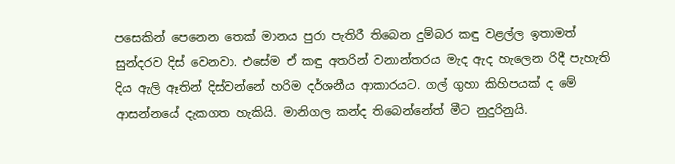පසෙකින් පෙනෙන තෙක් මානය පුරා පැතිරී තිබෙන දුම්බර කඳු වළල්ල ඉතාමත් සුන්දරව දිස් වෙනවා. එසේම ඒ කඳු අතරින් වනාන්තරය මැද ඇද හැලෙන රිදී පැහැති දිය ඇලි ඈතින් දිස්වන්නේ හරිම දර්ශනීය ආකාරයට. ගල් ගුහා කිහිපයක් ද මේ ආසන්නයේ දැකගත හැකියි. මානිගල කන්ද තිබෙන්නේත් මීට නුදුරිනුයි.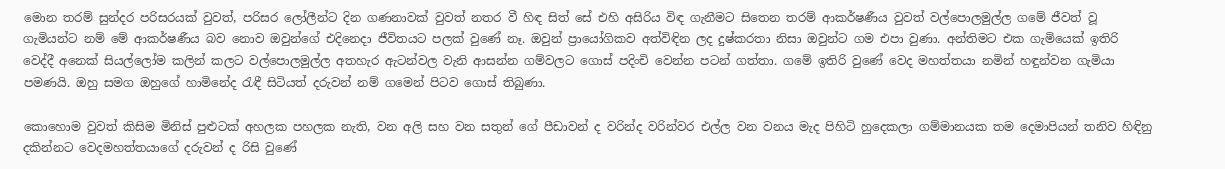මොන තරම් සුන්දර පරිසරයක් වුවත්, පරිසර ලෝලීන්ට දින ගණනාවක් වුවත් නතර වී හිඳ සිත් සේ එහි අසිරිය විඳ ගැනීමට සිතෙන තරම් ආකර්ෂණීය වුවත් වල්පොලමුල්ල ගමේ ජීවත් වූ ගැමියන්ට නම් මේ ආකර්ෂණීය බව නොව ඔවුන්ගේ එදිනෙදා ජීවිතයට පලක් වුණේ නෑ. ඔවුන් ප්‍රායෝගිකව අත්විඳින ලද දුෂ්කරතා නිසා ඔවුන්ට ගම එපා වුණා. අන්තිමට එක ගැමියෙක් ඉතිරි වෙද්දී අනෙක් සියල්ලෝම කලින් කලට වල්පොලමුල්ල අතහැර ඇටන්වල වැනි ආසන්න ගම්වලට ගොස් පදිංචි වෙන්න පටන් ගත්තා. ගමේ ඉතිරි වුණේ වෙද මහත්තයා නමින් හඳුන්වන ගැමියා පමණයි. ඔහු සමග ඔහුගේ හාමිනේද රැඳී සිටියත් දරුවන් නම් ගමෙන් පිටව ගොස් තිබුණා.

කොහොම වුවත් කිසිම මිනිස් පුළුටක් අහලක පහලක නැති, වන අලි සහ වන සතුන් ගේ පීඩාවන් ද වරින්ද වරින්වර එල්ල වන වනය මැද පිහිටි හුදෙකලා ගම්මානයක තම දෙමාපියන් තනිව හිඳිනු දකින්නට වෙදමහත්තයාගේ දරුවන් ද රිසි වුණේ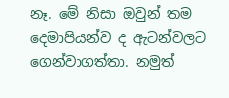නෑ. මේ නිසා ඔවුන් තම දෙමාපියන්ව ද ඇටන්වලට ගෙන්වාගත්තා. නමුත්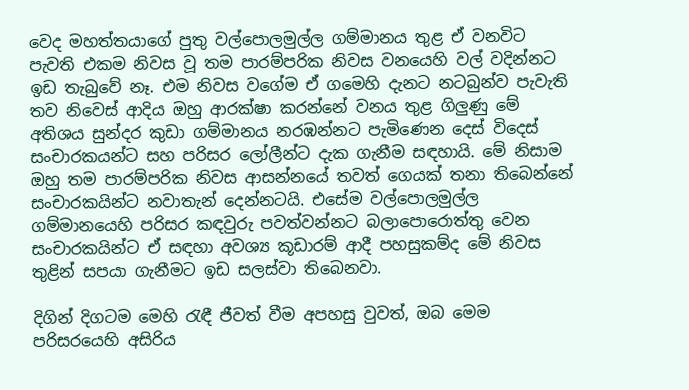වෙද මහත්තයාගේ පුතු වල්පොලමුල්ල ගම්මානය තුළ ඒ වනවිට පැවති එකම නිවස වූ තම පාරම්පරික නිවස වනයෙහි වල් වදින්නට ඉඩ තැබුවේ නෑ. එම නිවස වගේම ඒ ගමෙහි දැනට නටබුන්ව පැවැති තව නිවෙස් ආදිය ඔහු ආරක්ෂා කරන්නේ වනය තුළ ගිලුණු මේ අතිශය සුන්දර කුඩා ගම්මානය නරඹන්නට පැමිණෙන දෙස් විදෙස් සංචාරකයන්ට සහ පරිසර ලෝලීන්ට දැක ගැනීම සඳහායි. මේ නිසාම ඔහු තම පාරම්පරික නිවස ආසන්නයේ තවත් ගෙයක් තනා තිබෙන්නේ සංචාරකයින්ට නවාතැන් දෙන්නටයි. එසේම වල්පොලමුල්ල ගම්මානයෙහි පරිසර කඳවුරු පවත්වන්නට බලාපොරොත්තු වෙන සංචාරකයින්ට ඒ සඳහා අවශ්‍ය කූඩාරම් ආදී පහසුකම්ද මේ නිවස තුළින් සපයා ගැනීමට ඉඩ සලස්වා තිබෙනවා.

දිගින් දිගටම මෙහි රැඳී ජීවත් වීම අපහසු වුවත්, ඔබ මෙම පරිසරයෙහි අසිරිය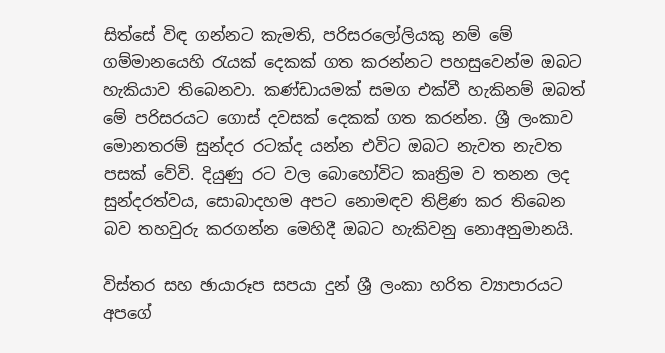සිත්සේ විඳ ගන්නට කැමති, පරිසරලෝලියකු නම් මේ ගම්මානයෙහි රැයක් දෙකක් ගත කරන්නට පහසුවෙන්ම ඔබට හැකියාව තිබෙනවා. කණ්ඩායමක් සමග එක්වී හැකිනම් ඔබත් මේ පරිසරයට ගොස් දවසක් දෙකක් ගත කරන්න. ශ්‍රී ලංකාව මොනතරම් සුන්දර රටක්ද යන්න එවිට ඔබට නැවත නැවත පසක් වේවි. දියුණු රට වල බොහෝවිට කෘත්‍රිම ව තනන ලද සුන්දරත්වය, සොබාදහම අපට නොමඳව තිළිණ කර තිබෙන බව තහවුරු කරගන්න මෙහිදී ඔබට හැකිවනු නොඅනුමානයි.

විස්තර සහ ඡායාරූප සපයා දුන් ශ්‍රී ලංකා හරිත ව්‍යාපාරයට අපගේ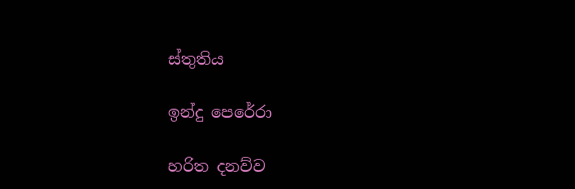ස්තුතිය

ඉන්දු පෙරේරා

හරිත දනව්ව